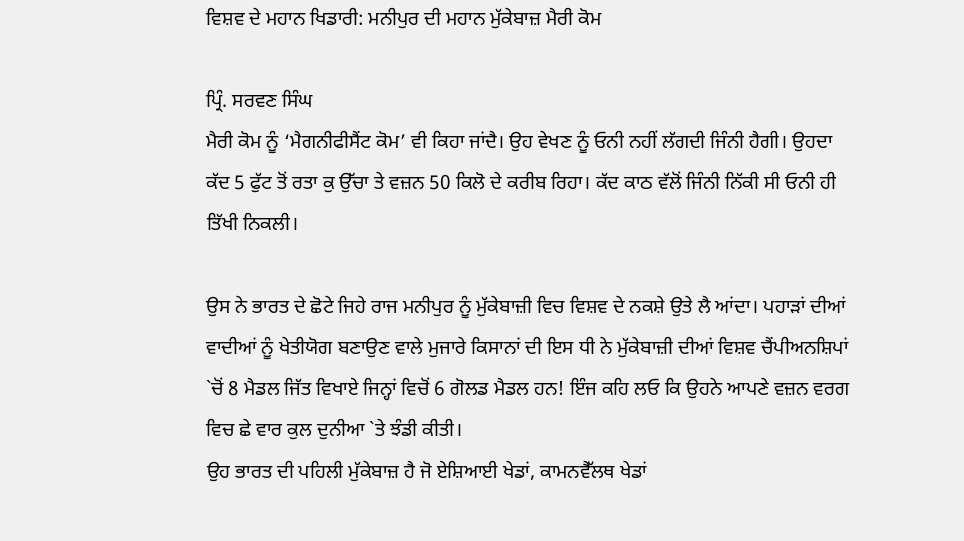ਵਿਸ਼ਵ ਦੇ ਮਹਾਨ ਖਿਡਾਰੀ: ਮਨੀਪੁਰ ਦੀ ਮਹਾਨ ਮੁੱਕੇਬਾਜ਼ ਮੈਰੀ ਕੋਮ

ਪ੍ਰਿੰ. ਸਰਵਣ ਸਿੰਘ
ਮੈਰੀ ਕੋਮ ਨੂੰ ‘ਮੈਗਨੀਫੀਸੈਂਟ ਕੋਮ’ ਵੀ ਕਿਹਾ ਜਾਂਦੈ। ਉਹ ਵੇਖਣ ਨੂੰ ਓਨੀ ਨਹੀਂ ਲੱਗਦੀ ਜਿੰਨੀ ਹੈਗੀ। ਉਹਦਾ ਕੱਦ 5 ਫੁੱਟ ਤੋਂ ਰਤਾ ਕੁ ਉੱਚਾ ਤੇ ਵਜ਼ਨ 50 ਕਿਲੋ ਦੇ ਕਰੀਬ ਰਿਹਾ। ਕੱਦ ਕਾਠ ਵੱਲੋਂ ਜਿੰਨੀ ਨਿੱਕੀ ਸੀ ਓਨੀ ਹੀ ਤਿੱਖੀ ਨਿਕਲੀ।

ਉਸ ਨੇ ਭਾਰਤ ਦੇ ਛੋਟੇ ਜਿਹੇ ਰਾਜ ਮਨੀਪੁਰ ਨੂੰ ਮੁੱਕੇਬਾਜ਼ੀ ਵਿਚ ਵਿਸ਼ਵ ਦੇ ਨਕਸ਼ੇ ਉਤੇ ਲੈ ਆਂਦਾ। ਪਹਾੜਾਂ ਦੀਆਂ ਵਾਦੀਆਂ ਨੂੰ ਖੇਤੀਯੋਗ ਬਣਾਉਣ ਵਾਲੇ ਮੁਜਾਰੇ ਕਿਸਾਨਾਂ ਦੀ ਇਸ ਧੀ ਨੇ ਮੁੱਕੇਬਾਜ਼ੀ ਦੀਆਂ ਵਿਸ਼ਵ ਚੈਂਪੀਅਨਸ਼ਿਪਾਂ `ਚੋਂ 8 ਮੈਡਲ ਜਿੱਤ ਵਿਖਾਏ ਜਿਨ੍ਹਾਂ ਵਿਚੋਂ 6 ਗੋਲਡ ਮੈਡਲ ਹਨ! ਇੰਜ ਕਹਿ ਲਓ ਕਿ ਉਹਨੇ ਆਪਣੇ ਵਜ਼ਨ ਵਰਗ ਵਿਚ ਛੇ ਵਾਰ ਕੁਲ ਦੁਨੀਆ `ਤੇ ਝੰਡੀ ਕੀਤੀ।
ਉਹ ਭਾਰਤ ਦੀ ਪਹਿਲੀ ਮੁੱਕੇਬਾਜ਼ ਹੈ ਜੋ ਏਸ਼ਿਆਈ ਖੇਡਾਂ, ਕਾਮਨਵੈੱਲਥ ਖੇਡਾਂ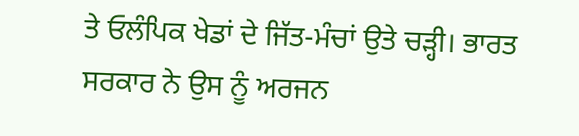ਤੇ ਓਲੰਪਿਕ ਖੇਡਾਂ ਦੇ ਜਿੱਤ-ਮੰਚਾਂ ਉਤੇ ਚੜ੍ਹੀ। ਭਾਰਤ ਸਰਕਾਰ ਨੇ ਉਸ ਨੂੰ ਅਰਜਨ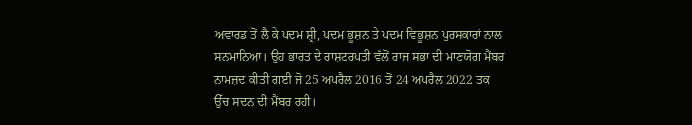ਅਵਾਰਡ ਤੋਂ ਲੈ ਕੇ ਪਦਮ ਸ਼੍ਰੀ, ਪਦਮ ਭੂਸ਼ਨ ਤੇ ਪਦਮ ਵਿਭੂਸ਼ਨ ਪੁਰਸਕਾਰਾਂ ਨਾਲ ਸਨਮਾਨਿਆ। ਉਹ ਭਾਰਤ ਦੇ ਰਾਸ਼ਟਰਪਤੀ ਵੱਲੋਂ ਰਾਜ ਸਭਾ ਦੀ ਮਾਣਯੋਗ ਮੈਂਬਰ ਨਾਮਜ਼ਦ ਕੀਤੀ ਗਈ ਜੋ 25 ਅਪਰੈਲ 2016 ਤੋਂ 24 ਅਪਰੈਲ 2022 ਤਕ ਉੱਚ ਸਦਨ ਦੀ ਮੈਂਬਰ ਰਹੀ।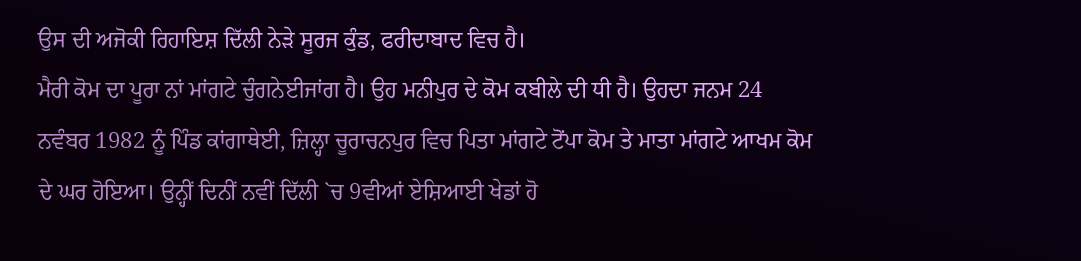ਉਸ ਦੀ ਅਜੋਕੀ ਰਿਹਾਇਸ਼ ਦਿੱਲੀ ਨੇੜੇ ਸੂਰਜ ਕੁੰਡ, ਫਰੀਦਾਬਾਦ ਵਿਚ ਹੈ।
ਮੈਰੀ ਕੋਮ ਦਾ ਪੂਰਾ ਨਾਂ ਮਾਂਗਟੇ ਚੁੰਗਨੇਈਜਾਂਗ ਹੈ। ਉਹ ਮਨੀਪੁਰ ਦੇ ਕੋਮ ਕਬੀਲੇ ਦੀ ਧੀ ਹੈ। ਉਹਦਾ ਜਨਮ 24 ਨਵੰਬਰ 1982 ਨੂੰ ਪਿੰਡ ਕਾਂਗਾਥੇਈ, ਜ਼ਿਲ੍ਹਾ ਚੂਰਾਚਨਪੁਰ ਵਿਚ ਪਿਤਾ ਮਾਂਗਟੇ ਟੋਂਪਾ ਕੋਮ ਤੇ ਮਾਤਾ ਮਾਂਗਟੇ ਆਖਮ ਕੋਮ ਦੇ ਘਰ ਹੋਇਆ। ਉਨ੍ਹੀਂ ਦਿਨੀਂ ਨਵੀਂ ਦਿੱਲੀ `ਚ 9ਵੀਆਂ ਏਸ਼ਿਆਈ ਖੇਡਾਂ ਹੋ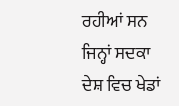ਰਹੀਆਂ ਸਨ ਜਿਨ੍ਹਾਂ ਸਦਕਾ ਦੇਸ਼ ਵਿਚ ਖੇਡਾਂ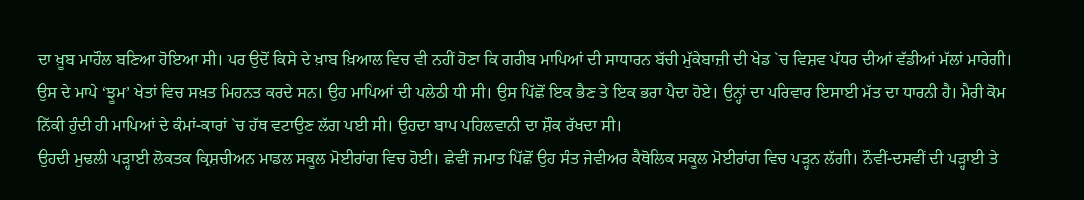ਦਾ ਖ਼ੂਬ ਮਾਹੌਲ ਬਣਿਆ ਹੋਇਆ ਸੀ। ਪਰ ਉਦੋਂ ਕਿਸੇ ਦੇ ਖ਼ਾਬ ਖ਼ਿਆਲ ਵਿਚ ਵੀ ਨਹੀਂ ਹੋਣਾ ਕਿ ਗਰੀਬ ਮਾਪਿਆਂ ਦੀ ਸਾਧਾਰਨ ਬੱਚੀ ਮੁੱਕੇਬਾਜ਼ੀ ਦੀ ਖੇਡ `ਚ ਵਿਸ਼ਵ ਪੱਧਰ ਦੀਆਂ ਵੱਡੀਆਂ ਮੱਲਾਂ ਮਾਰੇਗੀ। ਉਸ ਦੇ ਮਾਪੇ ‘ਝੂਮ’ ਖੇਤਾਂ ਵਿਚ ਸਖ਼ਤ ਮਿਹਨਤ ਕਰਦੇ ਸਨ। ਉਹ ਮਾਪਿਆਂ ਦੀ ਪਲੇਠੀ ਧੀ ਸੀ। ਉਸ ਪਿੱਛੋਂ ਇਕ ਭੈਣ ਤੇ ਇਕ ਭਰਾ ਪੈਦਾ ਹੋਏ। ਉਨ੍ਹਾਂ ਦਾ ਪਰਿਵਾਰ ਇਸਾਈ ਮੱਤ ਦਾ ਧਾਰਨੀ ਹੈ। ਮੈਰੀ ਕੋਮ ਨਿੱਕੀ ਹੁੰਦੀ ਹੀ ਮਾਪਿਆਂ ਦੇ ਕੰਮਾਂ-ਕਾਰਾਂ `ਚ ਹੱਥ ਵਟਾਉਣ ਲੱਗ ਪਈ ਸੀ। ਉਹਦਾ ਬਾਪ ਪਹਿਲਵਾਨੀ ਦਾ ਸ਼ੌਕ ਰੱਖਦਾ ਸੀ।
ਉਹਦੀ ਮੁਢਲੀ ਪੜ੍ਹਾਈ ਲੋਕਤਕ ਕ੍ਰਿਸ਼ਚੀਅਨ ਮਾਡਲ ਸਕੂਲ ਮੋਈਰਾਂਗ ਵਿਚ ਹੋਈ। ਛੇਵੀਂ ਜਮਾਤ ਪਿੱਛੋਂ ਉਹ ਸੰਤ ਜੇਵੀਅਰ ਕੈਥੋਲਿਕ ਸਕੂਲ ਮੋਈਰਾਂਗ ਵਿਚ ਪੜ੍ਹਨ ਲੱਗੀ। ਨੌਵੀਂ-ਦਸਵੀਂ ਦੀ ਪੜ੍ਹਾਈ ਤੇ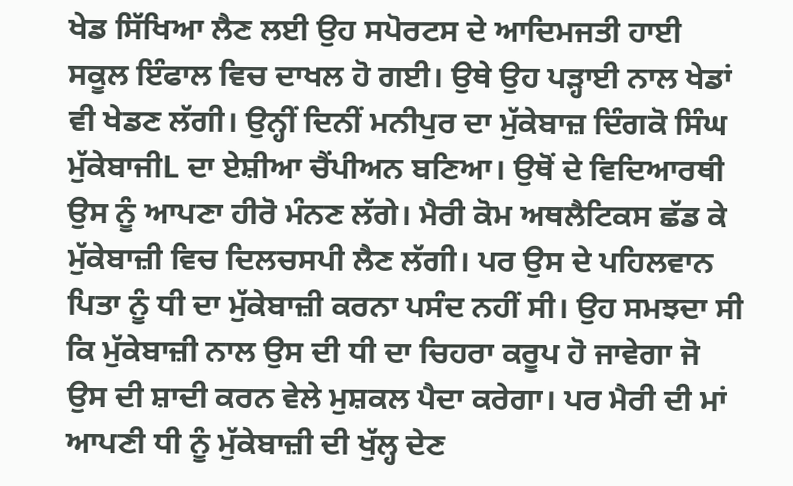ਖੇਡ ਸਿੱਖਿਆ ਲੈਣ ਲਈ ਉਹ ਸਪੋਰਟਸ ਦੇ ਆਦਿਮਜਤੀ ਹਾਈ ਸਕੂਲ ਇੰਫਾਲ ਵਿਚ ਦਾਖਲ ਹੋ ਗਈ। ਉਥੇ ਉਹ ਪੜ੍ਹਾਈ ਨਾਲ ਖੇਡਾਂ ਵੀ ਖੇਡਣ ਲੱਗੀ। ਉਨ੍ਹੀਂ ਦਿਨੀਂ ਮਨੀਪੁਰ ਦਾ ਮੁੱਕੇਬਾਜ਼ ਦਿੰਗਕੋ ਸਿੰਘ ਮੁੱਕੇਬਾਜੀL ਦਾ ਏਸ਼ੀਆ ਚੈਂਪੀਅਨ ਬਣਿਆ। ਉਥੋਂ ਦੇ ਵਿਦਿਆਰਥੀ ਉਸ ਨੂੰ ਆਪਣਾ ਹੀਰੋ ਮੰਨਣ ਲੱਗੇ। ਮੈਰੀ ਕੋਮ ਅਥਲੈਟਿਕਸ ਛੱਡ ਕੇ ਮੁੱਕੇਬਾਜ਼ੀ ਵਿਚ ਦਿਲਚਸਪੀ ਲੈਣ ਲੱਗੀ। ਪਰ ਉਸ ਦੇ ਪਹਿਲਵਾਨ ਪਿਤਾ ਨੂੰ ਧੀ ਦਾ ਮੁੱਕੇਬਾਜ਼ੀ ਕਰਨਾ ਪਸੰਦ ਨਹੀਂ ਸੀ। ਉਹ ਸਮਝਦਾ ਸੀ ਕਿ ਮੁੱਕੇਬਾਜ਼ੀ ਨਾਲ ਉਸ ਦੀ ਧੀ ਦਾ ਚਿਹਰਾ ਕਰੂਪ ਹੋ ਜਾਵੇਗਾ ਜੋ ਉਸ ਦੀ ਸ਼ਾਦੀ ਕਰਨ ਵੇਲੇ ਮੁਸ਼ਕਲ ਪੈਦਾ ਕਰੇਗਾ। ਪਰ ਮੈਰੀ ਦੀ ਮਾਂ ਆਪਣੀ ਧੀ ਨੂੰ ਮੁੱਕੇਬਾਜ਼ੀ ਦੀ ਖੁੱਲ੍ਹ ਦੇਣ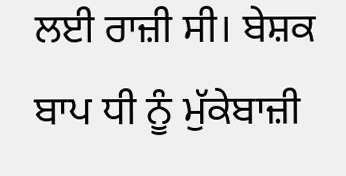ਲਈ ਰਾਜ਼ੀ ਸੀ। ਬੇਸ਼ਕ ਬਾਪ ਧੀ ਨੂੰ ਮੁੱਕੇਬਾਜ਼ੀ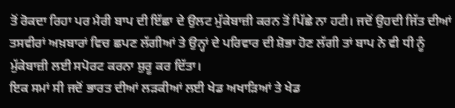ਤੋਂ ਰੋਕਦਾ ਰਿਹਾ ਪਰ ਮੈਰੀ ਬਾਪ ਦੀ ਇੱਛਾ ਦੇ ਉਲਟ ਮੁੱਕੇਬਾਜ਼ੀ ਕਰਨ ਤੋਂ ਪਿੱਛੇ ਨਾ ਹਟੀ। ਜਦੋਂ ਉਹਦੀ ਜਿੱਤ ਦੀਆਂ ਤਸਵੀਰਾਂ ਅਖ਼ਬਾਰਾਂ ਵਿਚ ਛਪਣ ਲੱਗੀਆਂ ਤੇ ਉਨ੍ਹਾਂ ਦੇ ਪਰਿਵਾਰ ਦੀ ਸ਼ੋਭਾ ਹੋਣ ਲੱਗੀ ਤਾਂ ਬਾਪ ਨੇ ਵੀ ਧੀ ਨੂੰ ਮੁੱਕੇਬਾਜ਼ੀ ਲਈ ਸਪੋਰਟ ਕਰਨਾ ਸ਼ੁਰੂ ਕਰ ਦਿੱਤਾ।
ਇਕ ਸਮਾਂ ਸੀ ਜਦੋਂ ਭਾਰਤ ਦੀਆਂ ਲੜਕੀਆਂ ਲਈ ਖੇਡ ਅਖਾੜਿਆਂ ਤੇ ਖੇਡ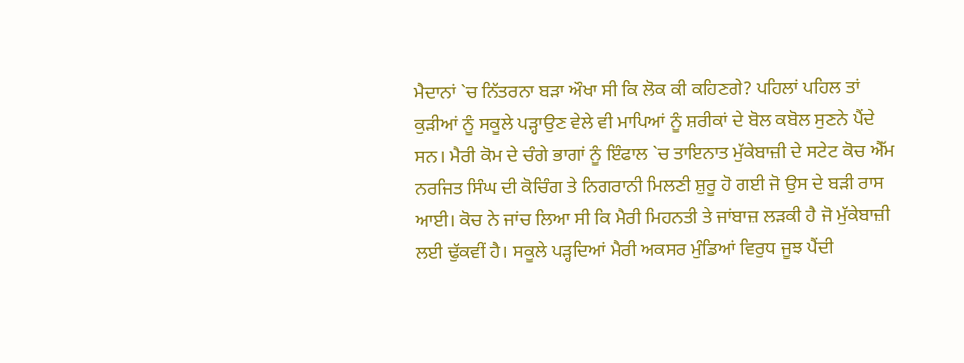ਮੈਦਾਨਾਂ `ਚ ਨਿੱਤਰਨਾ ਬੜਾ ਔਖਾ ਸੀ ਕਿ ਲੋਕ ਕੀ ਕਹਿਣਗੇ? ਪਹਿਲਾਂ ਪਹਿਲ ਤਾਂ ਕੁੜੀਆਂ ਨੂੰ ਸਕੂਲੇ ਪੜ੍ਹਾਉਣ ਵੇਲੇ ਵੀ ਮਾਪਿਆਂ ਨੂੰ ਸ਼ਰੀਕਾਂ ਦੇ ਬੋਲ ਕਬੋਲ ਸੁਣਨੇ ਪੈਂਦੇ ਸਨ। ਮੈਰੀ ਕੋਮ ਦੇ ਚੰਗੇ ਭਾਗਾਂ ਨੂੰ ਇੰਫਾਲ `ਚ ਤਾਇਨਾਤ ਮੁੱਕੇਬਾਜ਼ੀ ਦੇ ਸਟੇਟ ਕੋਚ ਐੱਮ ਨਰਜਿਤ ਸਿੰਘ ਦੀ ਕੋਚਿੰਗ ਤੇ ਨਿਗਰਾਨੀ ਮਿਲਣੀ ਸ਼ੁਰੂ ਹੋ ਗਈ ਜੋ ਉਸ ਦੇ ਬੜੀ ਰਾਸ ਆਈ। ਕੋਚ ਨੇ ਜਾਂਚ ਲਿਆ ਸੀ ਕਿ ਮੈਰੀ ਮਿਹਨਤੀ ਤੇ ਜਾਂਬਾਜ਼ ਲੜਕੀ ਹੈ ਜੋ ਮੁੱਕੇਬਾਜ਼ੀ ਲਈ ਢੁੱਕਵੀਂ ਹੈ। ਸਕੂਲੇ ਪੜ੍ਹਦਿਆਂ ਮੈਰੀ ਅਕਸਰ ਮੁੰਡਿਆਂ ਵਿਰੁਧ ਜੂਝ ਪੈਂਦੀ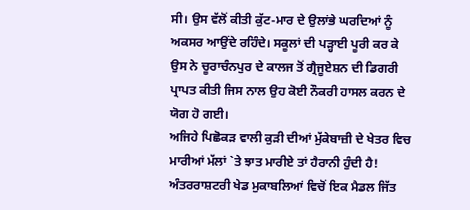ਸੀ। ਉਸ ਵੱਲੋਂ ਕੀਤੀ ਕੁੱਟ-ਮਾਰ ਦੇ ਉਲਾਂਭੇ ਘਰਦਿਆਂ ਨੂੰ ਅਕਸਰ ਆਉਂਦੇ ਰਹਿੰਦੇ। ਸਕੂਲਾਂ ਦੀ ਪੜ੍ਹਾਈ ਪੂਰੀ ਕਰ ਕੇ ਉਸ ਨੇ ਚੂਰਾਚੰਨਪੁਰ ਦੇ ਕਾਲਜ ਤੋਂ ਗ੍ਰੈਜੂਏਸ਼ਨ ਦੀ ਡਿਗਰੀ ਪ੍ਰਾਪਤ ਕੀਤੀ ਜਿਸ ਨਾਲ ਉਹ ਕੋਈ ਨੌਕਰੀ ਹਾਸਲ ਕਰਨ ਦੇ ਯੋਗ ਹੋ ਗਈ।
ਅਜਿਹੇ ਪਿਛੋਕੜ ਵਾਲੀ ਕੁੜੀ ਦੀਆਂ ਮੁੱਕੇਬਾਜ਼ੀ ਦੇ ਖੇਤਰ ਵਿਚ ਮਾਰੀਆਂ ਮੱਲਾਂ `ਤੇ ਝਾਤ ਮਾਰੀਏ ਤਾਂ ਹੈਰਾਨੀ ਹੁੰਦੀ ਹੈ! ਅੰਤਰਰਾਸ਼ਟਰੀ ਖੇਡ ਮੁਕਾਬਲਿਆਂ ਵਿਚੋਂ ਇਕ ਮੈਡਲ ਜਿੱਤ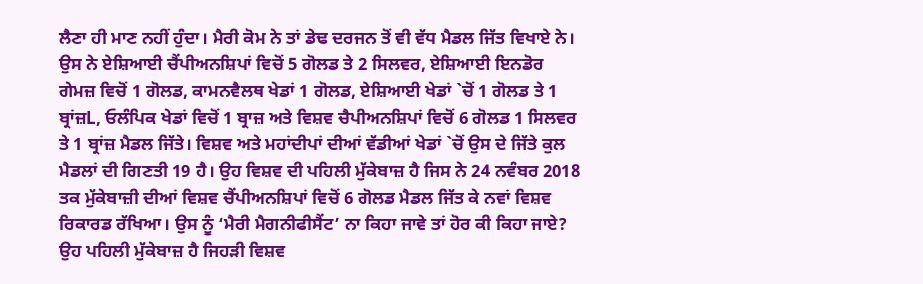ਲੈਣਾ ਹੀ ਮਾਣ ਨਹੀਂ ਹੁੰਦਾ। ਮੈਰੀ ਕੋਮ ਨੇ ਤਾਂ ਡੇਢ ਦਰਜਨ ਤੋਂ ਵੀ ਵੱਧ ਮੈਡਲ ਜਿੱਤ ਵਿਖਾਏ ਨੇ। ਉਸ ਨੇ ਏਸ਼ਿਆਈ ਚੈਂਪੀਅਨਸ਼ਿਪਾਂ ਵਿਚੋਂ 5 ਗੋਲਡ ਤੇ 2 ਸਿਲਵਰ, ਏਸ਼ਿਆਈ ਇਨਡੋਰ ਗੇਮਜ਼ ਵਿਚੋਂ 1 ਗੋਲਡ, ਕਾਮਨਵੈਲਥ ਖੇਡਾਂ 1 ਗੋਲਡ, ਏਸ਼ਿਆਈ ਖੇਡਾਂ `ਚੋਂ 1 ਗੋਲਡ ਤੇ 1 ਬ੍ਰਾਂਜ਼L, ਓਲੰਪਿਕ ਖੇਡਾਂ ਵਿਚੋਂ 1 ਬ੍ਰਾਜ਼ ਅਤੇ ਵਿਸ਼ਵ ਚੈਪੀਅਨਸ਼ਿਪਾਂ ਵਿਚੋਂ 6 ਗੋਲਡ 1 ਸਿਲਵਰ ਤੇ 1 ਬ੍ਰਾਂਜ਼ ਮੈਡਲ ਜਿੱਤੇ। ਵਿਸ਼ਵ ਅਤੇ ਮਹਾਂਦੀਪਾਂ ਦੀਆਂ ਵੱਡੀਆਂ ਖੇਡਾਂ `ਚੋਂ ਉਸ ਦੇ ਜਿੱਤੇ ਕੁਲ ਮੈਡਲਾਂ ਦੀ ਗਿਣਤੀ 19 ਹੈ। ਉਹ ਵਿਸ਼ਵ ਦੀ ਪਹਿਲੀ ਮੁੱਕੇਬਾਜ਼ ਹੈ ਜਿਸ ਨੇ 24 ਨਵੰਬਰ 2018 ਤਕ ਮੁੱਕੇਬਾਜ਼ੀ ਦੀਆਂ ਵਿਸ਼ਵ ਚੈਂਪੀਅਨਸ਼ਿਪਾਂ ਵਿਚੋਂ 6 ਗੋਲਡ ਮੈਡਲ ਜਿੱਤ ਕੇ ਨਵਾਂ ਵਿਸ਼ਵ ਰਿਕਾਰਡ ਰੱਖਿਆ। ਉਸ ਨੂੰ ‘ਮੈਰੀ ਮੈਗਨੀਫੀਸੈਂਟ’ ਨਾ ਕਿਹਾ ਜਾਵੇ ਤਾਂ ਹੋਰ ਕੀ ਕਿਹਾ ਜਾਏ? ਉਹ ਪਹਿਲੀ ਮੁੱਕੇਬਾਜ਼ ਹੈ ਜਿਹੜੀ ਵਿਸ਼ਵ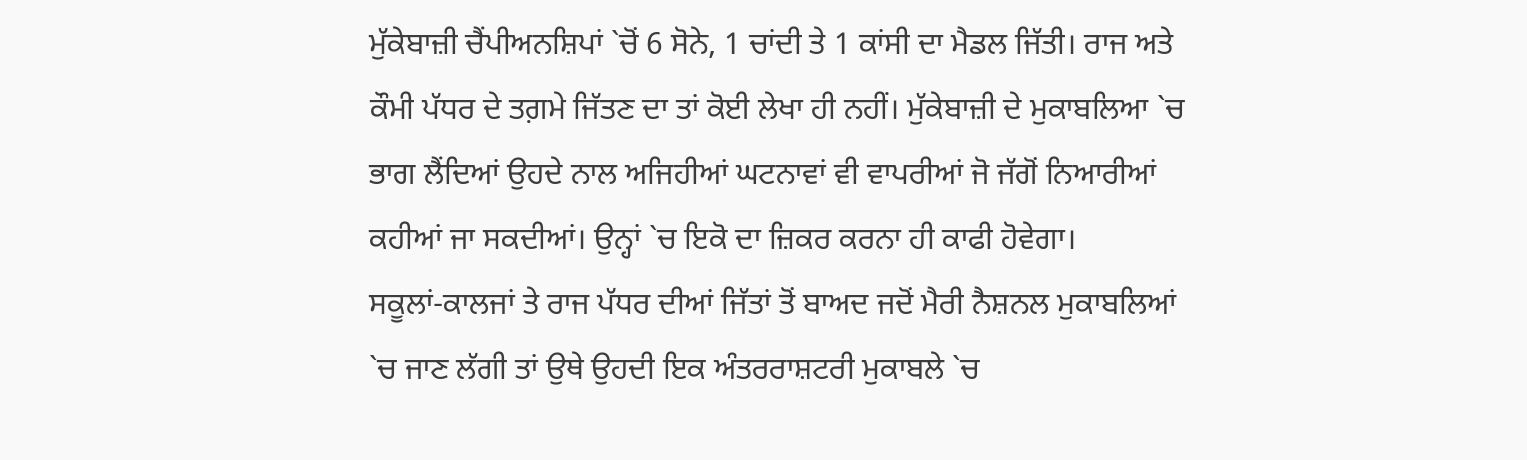ਮੁੱਕੇਬਾਜ਼ੀ ਚੈਂਪੀਅਨਸ਼ਿਪਾਂ `ਚੋਂ 6 ਸੋਨੇ, 1 ਚਾਂਦੀ ਤੇ 1 ਕਾਂਸੀ ਦਾ ਮੈਡਲ ਜਿੱਤੀ। ਰਾਜ ਅਤੇ ਕੌਮੀ ਪੱਧਰ ਦੇ ਤਗ਼ਮੇ ਜਿੱਤਣ ਦਾ ਤਾਂ ਕੋਈ ਲੇਖਾ ਹੀ ਨਹੀਂ। ਮੁੱਕੇਬਾਜ਼ੀ ਦੇ ਮੁਕਾਬਲਿਆ `ਚ ਭਾਗ ਲੈਂਦਿਆਂ ਉਹਦੇ ਨਾਲ ਅਜਿਹੀਆਂ ਘਟਨਾਵਾਂ ਵੀ ਵਾਪਰੀਆਂ ਜੋ ਜੱਗੋਂ ਨਿਆਰੀਆਂ ਕਹੀਆਂ ਜਾ ਸਕਦੀਆਂ। ਉਨ੍ਹਾਂ `ਚ ਇਕੋ ਦਾ ਜ਼ਿਕਰ ਕਰਨਾ ਹੀ ਕਾਫੀ ਹੋਵੇਗਾ।
ਸਕੂਲਾਂ-ਕਾਲਜਾਂ ਤੇ ਰਾਜ ਪੱਧਰ ਦੀਆਂ ਜਿੱਤਾਂ ਤੋਂ ਬਾਅਦ ਜਦੋਂ ਮੈਰੀ ਨੈਸ਼ਨਲ ਮੁਕਾਬਲਿਆਂ `ਚ ਜਾਣ ਲੱਗੀ ਤਾਂ ਉਥੇ ਉਹਦੀ ਇਕ ਅੰਤਰਰਾਸ਼ਟਰੀ ਮੁਕਾਬਲੇ `ਚ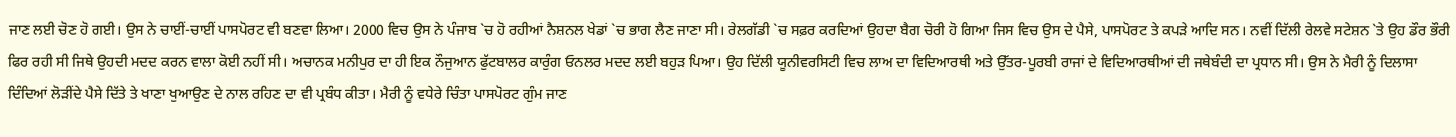ਜਾਣ ਲਈ ਚੋਣ ਹੋ ਗਈ। ਉਸ ਨੇ ਚਾਈਂ-ਚਾਈਂ ਪਾਸਪੋਰਟ ਵੀ ਬਣਵਾ ਲਿਆ। 2000 ਵਿਚ ਉਸ ਨੇ ਪੰਜਾਬ `ਚ ਹੋ ਰਹੀਆਂ ਨੈਸ਼ਨਲ ਖੇਡਾਂ `ਚ ਭਾਗ ਲੈਣ ਜਾਣਾ ਸੀ। ਰੇਲਗੱਡੀ `ਚ ਸਫ਼ਰ ਕਰਦਿਆਂ ਉਹਦਾ ਬੈਗ ਚੋਰੀ ਹੋ ਗਿਆ ਜਿਸ ਵਿਚ ਉਸ ਦੇ ਪੈਸੇ, ਪਾਸਪੋਰਟ ਤੇ ਕਪੜੇ ਆਦਿ ਸਨ। ਨਵੀਂ ਦਿੱਲੀ ਰੇਲਵੇ ਸਟੇਸ਼ਨ `ਤੇ ਉਹ ਡੌਰ ਭੌਰੀ ਫਿਰ ਰਹੀ ਸੀ ਜਿਥੇ ਉਹਦੀ ਮਦਦ ਕਰਨ ਵਾਲਾ ਕੋਈ ਨਹੀਂ ਸੀ। ਅਚਾਨਕ ਮਨੀਪੁਰ ਦਾ ਹੀ ਇਕ ਨੌਜੁਆਨ ਫੁੱਟਬਾਲਰ ਕਾਰੁੰਗ ਓਨਲਰ ਮਦਦ ਲਈ ਬਹੁੜ ਪਿਆ। ਉਹ ਦਿੱਲੀ ਯੂਨੀਵਰਸਿਟੀ ਵਿਚ ਲਾਅ ਦਾ ਵਿਦਿਆਰਥੀ ਅਤੇ ਉੱਤਰ-ਪੂਰਬੀ ਰਾਜਾਂ ਦੇ ਵਿਦਿਆਰਥੀਆਂ ਦੀ ਜਥੇਬੰਦੀ ਦਾ ਪ੍ਰਧਾਨ ਸੀ। ਉਸ ਨੇ ਮੈਰੀ ਨੂੰ ਦਿਲਾਸਾ ਦਿੰਦਿਆਂ ਲੋੜੀਂਦੇ ਪੈਸੇ ਦਿੱਤੇ ਤੇ ਖਾਣਾ ਖੁਆਉਣ ਦੇ ਨਾਲ ਰਹਿਣ ਦਾ ਵੀ ਪ੍ਰਬੰਧ ਕੀਤਾ। ਮੈਰੀ ਨੂੰ ਵਧੇਰੇ ਚਿੰਤਾ ਪਾਸਪੋਰਟ ਗੁੰਮ ਜਾਣ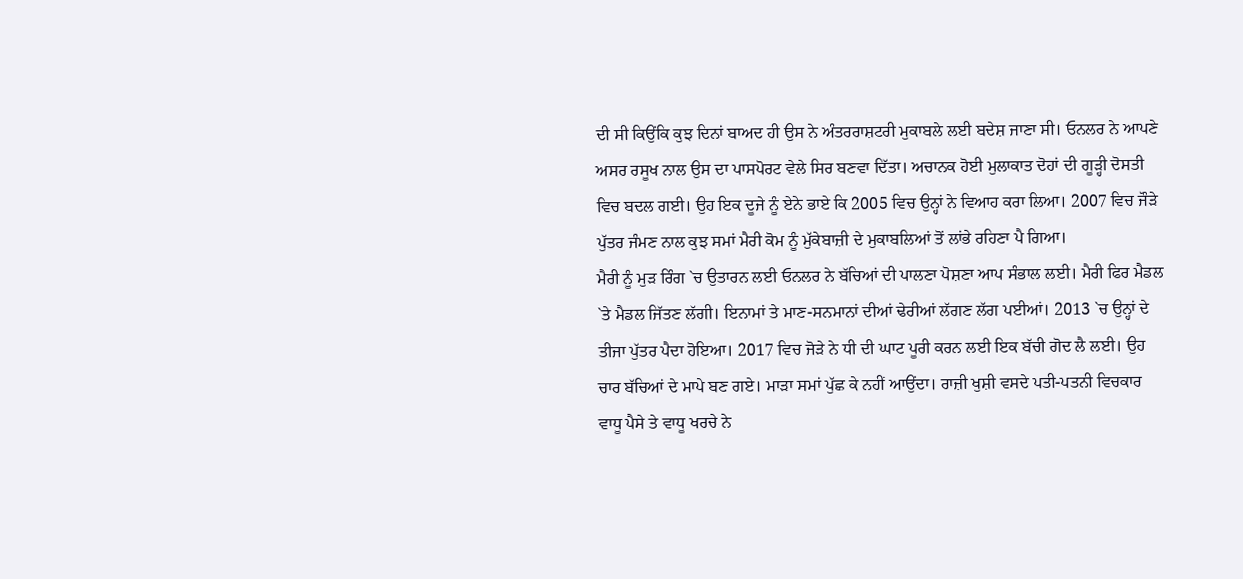ਦੀ ਸੀ ਕਿਉਂਕਿ ਕੁਝ ਦਿਨਾਂ ਬਾਅਦ ਹੀ ਉਸ ਨੇ ਅੰਤਰਰਾਸ਼ਟਰੀ ਮੁਕਾਬਲੇ ਲਈ ਬਦੇਸ਼ ਜਾਣਾ ਸੀ। ਓਨਲਰ ਨੇ ਆਪਣੇ ਅਸਰ ਰਸੂਖ ਨਾਲ ਉਸ ਦਾ ਪਾਸਪੋਰਟ ਵੇਲੇ ਸਿਰ ਬਣਵਾ ਦਿੱਤਾ। ਅਚਾਨਕ ਹੋਈ ਮੁਲਾਕਾਤ ਦੋਹਾਂ ਦੀ ਗੂੜ੍ਹੀ ਦੋਸਤੀ ਵਿਚ ਬਦਲ ਗਈ। ਉਹ ਇਕ ਦੂਜੇ ਨੂੰ ਏਨੇ ਭਾਏ ਕਿ 2005 ਵਿਚ ਉਨ੍ਹਾਂ ਨੇ ਵਿਆਹ ਕਰਾ ਲਿਆ। 2007 ਵਿਚ ਜੌੜੇ ਪੁੱਤਰ ਜੰਮਣ ਨਾਲ ਕੁਝ ਸਮਾਂ ਮੈਰੀ ਕੋਮ ਨੂੰ ਮੁੱਕੇਬਾਜ਼ੀ ਦੇ ਮੁਕਾਬਲਿਆਂ ਤੋਂ ਲਾਂਭੇ ਰਹਿਣਾ ਪੈ ਗਿਆ।
ਮੈਰੀ ਨੂੰ ਮੁੜ ਰਿੰਗ `ਚ ਉਤਾਰਨ ਲਈ ਓਨਲਰ ਨੇ ਬੱਚਿਆਂ ਦੀ ਪਾਲਣਾ ਪੋਸ਼ਣਾ ਆਪ ਸੰਭਾਲ ਲਈ। ਮੈਰੀ ਫਿਰ ਮੈਡਲ `ਤੇ ਮੈਡਲ ਜਿੱਤਣ ਲੱਗੀ। ਇਨਾਮਾਂ ਤੇ ਮਾਣ-ਸਨਮਾਨਾਂ ਦੀਆਂ ਢੇਰੀਆਂ ਲੱਗਣ ਲੱਗ ਪਈਆਂ। 2013 `ਚ ਉਨ੍ਹਾਂ ਦੇ ਤੀਜਾ ਪੁੱਤਰ ਪੈਦਾ ਹੋਇਆ। 2017 ਵਿਚ ਜੋੜੇ ਨੇ ਧੀ ਦੀ ਘਾਟ ਪੂਰੀ ਕਰਨ ਲਈ ਇਕ ਬੱਚੀ ਗੋਦ ਲੈ ਲਈ। ਉਹ ਚਾਰ ਬੱਚਿਆਂ ਦੇ ਮਾਪੇ ਬਣ ਗਏ। ਮਾੜਾ ਸਮਾਂ ਪੁੱਛ ਕੇ ਨਹੀਂ ਆਉਂਦਾ। ਰਾਜ਼ੀ ਖੁਸ਼ੀ ਵਸਦੇ ਪਤੀ-ਪਤਨੀ ਵਿਚਕਾਰ ਵਾਧੂ ਪੈਸੇ ਤੇ ਵਾਧੂ ਖਰਚੇ ਨੇ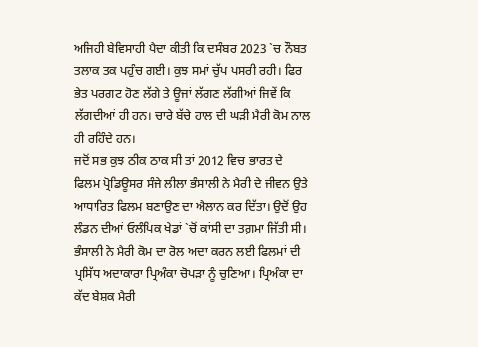ਅਜਿਹੀ ਬੇਵਿਸਾਹੀ ਪੈਦਾ ਕੀਤੀ ਕਿ ਦਸੰਬਰ 2023 `ਚ ਨੌਬਤ ਤਲਾਕ ਤਕ ਪਹੁੰਚ ਗਈ। ਕੁਝ ਸਮਾਂ ਚੁੱਪ ਪਸਰੀ ਰਹੀ। ਫਿਰ ਭੇਤ ਪਰਗਟ ਹੋਣ ਲੱਗੇ ਤੇ ਊਜਾਂ ਲੱਗਣ ਲੱਗੀਆਂ ਜਿਵੇਂ ਕਿ ਲੱਗਦੀਆਂ ਹੀ ਹਨ। ਚਾਰੇ ਬੱਚੇ ਹਾਲ ਦੀ ਘੜੀ ਮੈਰੀ ਕੋਮ ਨਾਲ ਹੀ ਰਹਿੰਦੇ ਹਨ।
ਜਦੋਂ ਸਭ ਕੁਝ ਠੀਕ ਠਾਕ ਸੀ ਤਾਂ 2012 ਵਿਚ ਭਾਰਤ ਦੇ ਫਿਲਮ ਪ੍ਰੋਡਿਊਸਰ ਸੰਜੇ ਲੀਲਾ ਭੰਸਾਲੀ ਨੇ ਮੈਰੀ ਦੇ ਜੀਵਨ ਉਤੇ ਆਧਾਰਿਤ ਫਿਲਮ ਬਣਾਉਣ ਦਾ ਐਲਾਨ ਕਰ ਦਿੱਤਾ। ਉਦੋਂ ਉਹ ਲੰਡਨ ਦੀਆਂ ਓਲੰਪਿਕ ਖੇਡਾਂ `ਚੋਂ ਕਾਂਸੀ ਦਾ ਤਗ਼ਮਾ ਜਿੱਤੀ ਸੀ। ਭੰਸਾਲੀ ਨੇ ਮੈਰੀ ਕੋਮ ਦਾ ਰੋਲ ਅਦਾ ਕਰਨ ਲਈ ਫਿਲਮਾਂ ਦੀ ਪ੍ਰਸਿੱਧ ਅਦਾਕਾਰਾ ਪ੍ਰਿਅੰਕਾ ਚੋਪੜਾ ਨੂੰ ਚੁਣਿਆ। ਪ੍ਰਿਅੰਕਾ ਦਾ ਕੱਦ ਬੇਸ਼ਕ ਮੈਰੀ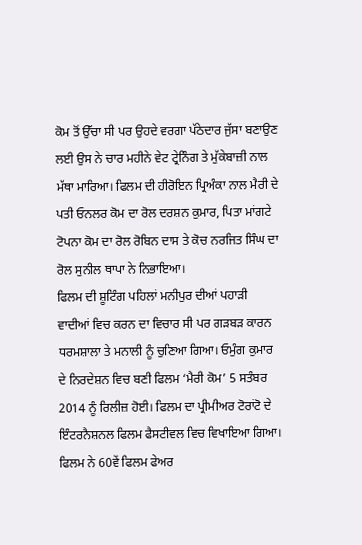ਕੋਮ ਤੋਂ ਉੱਚਾ ਸੀ ਪਰ ਉਹਦੇ ਵਰਗਾ ਪੱਠੇਦਾਰ ਜੁੱਸਾ ਬਣਾਉਣ ਲਈ ਉਸ ਨੇ ਚਾਰ ਮਹੀਨੇ ਵੇਟ ਟ੍ਰੇਨਿੰਗ ਤੇ ਮੁੱਕੇਬਾਜ਼ੀ ਨਾਲ ਮੱਥਾ ਮਾਰਿਆ। ਫਿਲਮ ਦੀ ਹੀਰੋਇਨ ਪ੍ਰਿਅੰਕਾ ਨਾਲ ਮੈਰੀ ਦੇ ਪਤੀ ਓਨਲਰ ਕੋਮ ਦਾ ਰੋਲ ਦਰਸ਼ਨ ਕੁਮਾਰ, ਪਿਤਾ ਮਾਂਗਟੇ ਟੋਪਨਾ ਕੋਮ ਦਾ ਰੋਲ ਰੋਬਿਨ ਦਾਸ ਤੇ ਕੋਚ ਨਰਜਿਤ ਸਿੰਘ ਦਾ ਰੋਲ ਸੁਨੀਲ ਥਾਪਾ ਨੇ ਨਿਭਾਇਆ।
ਫਿਲਮ ਦੀ ਸ਼ੂਟਿੰਗ ਪਹਿਲਾਂ ਮਨੀਪੁਰ ਦੀਆਂ ਪਹਾੜੀ ਵਾਦੀਆਂ ਵਿਚ ਕਰਨ ਦਾ ਵਿਚਾਰ ਸੀ ਪਰ ਗੜਬੜ ਕਾਰਨ ਧਰਮਸ਼ਾਲਾ ਤੇ ਮਨਾਲੀ ਨੂੰ ਚੁਣਿਆ ਗਿਆ। ਓਮੁੰਗ ਕੁਮਾਰ ਦੇ ਨਿਰਦੇਸ਼ਨ ਵਿਚ ਬਣੀ ਫਿਲਮ ‘ਮੈਰੀ ਕੋਮ’ 5 ਸਤੰਬਰ 2014 ਨੂੰ ਰਿਲੀਜ਼ ਹੋਈ। ਫਿਲਮ ਦਾ ਪ੍ਰੀਮੀਅਰ ਟੋਰਾਂਟੋ ਦੇ ਇੰਟਰਨੈਸ਼ਨਲ ਫਿਲਮ ਫੈਸਟੀਵਲ ਵਿਚ ਵਿਖਾਇਆ ਗਿਆ। ਫਿਲਮ ਨੇ 60ਵੇਂ ਫਿਲਮ ਫੇਅਰ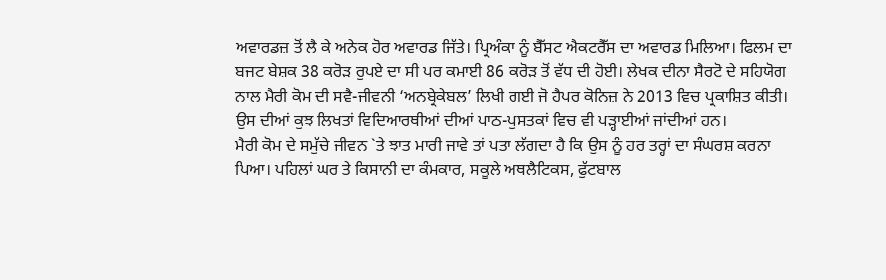ਅਵਾਰਡਜ਼ ਤੋਂ ਲੈ ਕੇ ਅਨੇਕ ਹੋਰ ਅਵਾਰਡ ਜਿੱਤੇ। ਪ੍ਰਿਅੰਕਾ ਨੂੰ ਬੈੱਸਟ ਐਕਟਰੈੱਸ ਦਾ ਅਵਾਰਡ ਮਿਲਿਆ। ਫਿਲਮ ਦਾ ਬਜਟ ਬੇਸ਼ਕ 38 ਕਰੋੜ ਰੁਪਏ ਦਾ ਸੀ ਪਰ ਕਮਾਈ 86 ਕਰੋੜ ਤੋਂ ਵੱਧ ਦੀ ਹੋਈ। ਲੇਖਕ ਦੀਨਾ ਸੈਰਟੋ ਦੇ ਸਹਿਯੋਗ ਨਾਲ ਮੈਰੀ ਕੋਮ ਦੀ ਸਵੈ-ਜੀਵਨੀ ‘ਅਨਬ੍ਰੇਕੇਬਲ’ ਲਿਖੀ ਗਈ ਜੋ ਹੈਪਰ ਕੋਨਿਜ਼ ਨੇ 2013 ਵਿਚ ਪ੍ਰਕਾਸ਼ਿਤ ਕੀਤੀ। ਉਸ ਦੀਆਂ ਕੁਝ ਲਿਖਤਾਂ ਵਿਦਿਆਰਥੀਆਂ ਦੀਆਂ ਪਾਠ-ਪੁਸਤਕਾਂ ਵਿਚ ਵੀ ਪੜ੍ਹਾਈਆਂ ਜਾਂਦੀਆਂ ਹਨ।
ਮੈਰੀ ਕੋਮ ਦੇ ਸਮੁੱਚੇ ਜੀਵਨ `ਤੇ ਝਾਤ ਮਾਰੀ ਜਾਵੇ ਤਾਂ ਪਤਾ ਲੱਗਦਾ ਹੈ ਕਿ ਉਸ ਨੂੰ ਹਰ ਤਰ੍ਹਾਂ ਦਾ ਸੰਘਰਸ਼ ਕਰਨਾ ਪਿਆ। ਪਹਿਲਾਂ ਘਰ ਤੇ ਕਿਸਾਨੀ ਦਾ ਕੰਮਕਾਰ, ਸਕੂਲੇ ਅਥਲੈਟਿਕਸ, ਫੁੱਟਬਾਲ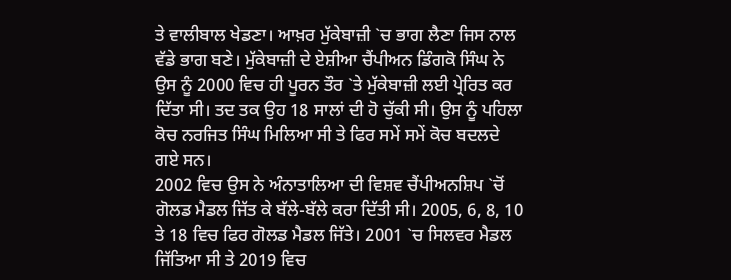ਤੇ ਵਾਲੀਬਾਲ ਖੇਡਣਾ। ਆਖ਼ਰ ਮੁੱਕੇਬਾਜ਼ੀ `ਚ ਭਾਗ ਲੈਣਾ ਜਿਸ ਨਾਲ ਵੱਡੇ ਭਾਗ ਬਣੇ। ਮੁੱਕੇਬਾਜ਼ੀ ਦੇ ਏਸ਼ੀਆ ਚੈਂਪੀਅਨ ਡਿੰਗਕੋ ਸਿੰਘ ਨੇ ਉਸ ਨੂੰ 2000 ਵਿਚ ਹੀ ਪੂਰਨ ਤੌਰ `ਤੇ ਮੁੱਕੇਬਾਜ਼ੀ ਲਈ ਪ੍ਰੇਰਿਤ ਕਰ ਦਿੱਤਾ ਸੀ। ਤਦ ਤਕ ਉਹ 18 ਸਾਲਾਂ ਦੀ ਹੋ ਚੁੱਕੀ ਸੀ। ਉਸ ਨੂੰ ਪਹਿਲਾ ਕੋਚ ਨਰਜਿਤ ਸਿੰਘ ਮਿਲਿਆ ਸੀ ਤੇ ਫਿਰ ਸਮੇਂ ਸਮੇਂ ਕੋਚ ਬਦਲਦੇ ਗਏ ਸਨ।
2002 ਵਿਚ ਉਸ ਨੇ ਅੰਨਾਤਾਲਿਆ ਦੀ ਵਿਸ਼ਵ ਚੈਂਪੀਅਨਸ਼ਿਪ `ਚੋਂ ਗੋਲਡ ਮੈਡਲ ਜਿੱਤ ਕੇ ਬੱਲੇ-ਬੱਲੇ ਕਰਾ ਦਿੱਤੀ ਸੀ। 2005, 6, 8, 10 ਤੇ 18 ਵਿਚ ਫਿਰ ਗੋਲਡ ਮੈਡਲ ਜਿੱਤੇ। 2001 `ਚ ਸਿਲਵਰ ਮੈਡਲ ਜਿੱਤਿਆ ਸੀ ਤੇ 2019 ਵਿਚ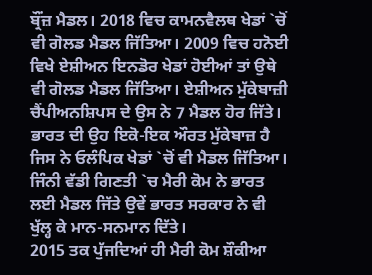ਬ੍ਰੌਂਜ਼ ਮੈਡਲ। 2018 ਵਿਚ ਕਾਮਨਵੈਲਥ ਖੇਡਾਂ `ਚੋਂ ਵੀ ਗੋਲਡ ਮੈਡਲ ਜਿੱਤਿਆ। 2009 ਵਿਚ ਹਨੋਈ ਵਿਖੇ ਏਸ਼ੀਅਨ ਇਨਡੋਰ ਖੇਡਾਂ ਹੋਈਆਂ ਤਾਂ ਉਥੇ ਵੀ ਗੋਲਡ ਮੈਡਲ ਜਿੱਤਿਆ। ਏਸ਼ੀਅਨ ਮੁੱਕੇਬਾਜ਼ੀ ਚੈਂਪੀਅਨਸ਼ਿਪਸ ਦੇ ਉਸ ਨੇ 7 ਮੈਡਲ ਹੋਰ ਜਿੱਤੇ। ਭਾਰਤ ਦੀ ਉਹ ਇਕੋ-ਇਕ ਔਰਤ ਮੁੱਕੇਬਾਜ਼ ਹੈ ਜਿਸ ਨੇ ਓਲੰਪਿਕ ਖੇਡਾਂ `ਚੋਂ ਵੀ ਮੈਡਲ ਜਿੱਤਿਆ। ਜਿੰਨੀ ਵੱਡੀ ਗਿਣਤੀ `ਚ ਮੈਰੀ ਕੋਮ ਨੇ ਭਾਰਤ ਲਈ ਮੈਡਲ ਜਿੱਤੇ ਉਵੇਂ ਭਾਰਤ ਸਰਕਾਰ ਨੇ ਵੀ ਖੁੱਲ੍ਹ ਕੇ ਮਾਨ-ਸਨਮਾਨ ਦਿੱਤੇ।
2015 ਤਕ ਪੁੱਜਦਿਆਂ ਹੀ ਮੈਰੀ ਕੋਮ ਸ਼ੌਕੀਆ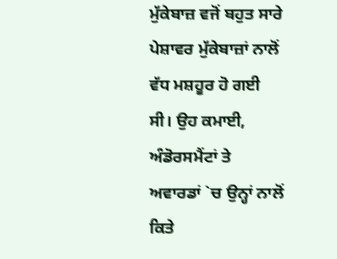ਮੁੱਕੇਬਾਜ਼ ਵਜੋਂ ਬਹੁਤ ਸਾਰੇ ਪੇਸ਼ਾਵਰ ਮੁੱਕੇਬਾਜ਼ਾਂ ਨਾਲੋਂ ਵੱਧ ਮਸ਼ਹੂਰ ਹੋ ਗਈ ਸੀ। ਉਹ ਕਮਾਈ, ਅੰਡੋਰਸਮੈਂਟਾਂ ਤੇ ਅਵਾਰਡਾਂ `ਚ ਉਨ੍ਹਾਂ ਨਾਲੋਂ ਕਿਤੇ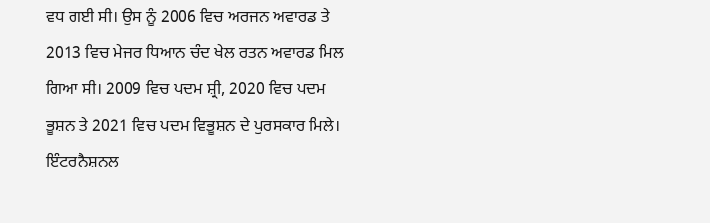ਵਧ ਗਈ ਸੀ। ਉਸ ਨੂੰ 2006 ਵਿਚ ਅਰਜਨ ਅਵਾਰਡ ਤੇ 2013 ਵਿਚ ਮੇਜਰ ਧਿਆਨ ਚੰਦ ਖੇਲ ਰਤਨ ਅਵਾਰਡ ਮਿਲ ਗਿਆ ਸੀ। 2009 ਵਿਚ ਪਦਮ ਸ਼੍ਰੀ, 2020 ਵਿਚ ਪਦਮ ਭੂਸ਼ਨ ਤੇ 2021 ਵਿਚ ਪਦਮ ਵਿਭੂਸ਼ਨ ਦੇ ਪੁਰਸਕਾਰ ਮਿਲੇ। ਇੰਟਰਨੈਸ਼ਨਲ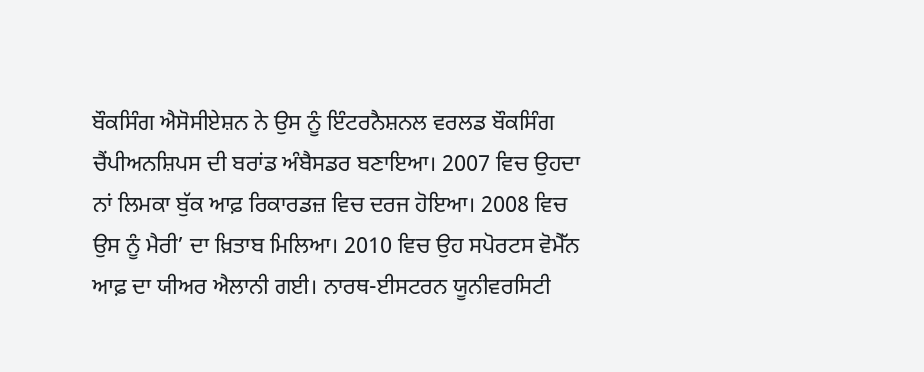ਬੌਕਸਿੰਗ ਐਸੋਸੀਏਸ਼ਨ ਨੇ ਉਸ ਨੂੰ ਇੰਟਰਨੈਸ਼ਨਲ ਵਰਲਡ ਬੌਕਸਿੰਗ ਚੈਂਪੀਅਨਸ਼ਿਪਸ ਦੀ ਬਰਾਂਡ ਅੰਬੈਸਡਰ ਬਣਾਇਆ। 2007 ਵਿਚ ਉਹਦਾ ਨਾਂ ਲਿਮਕਾ ਬੁੱਕ ਆਫ਼ ਰਿਕਾਰਡਜ਼ ਵਿਚ ਦਰਜ ਹੋਇਆ। 2008 ਵਿਚ ਉਸ ਨੂੰ ਮੈਰੀ’ ਦਾ ਖ਼ਿਤਾਬ ਮਿਲਿਆ। 2010 ਵਿਚ ਉਹ ਸਪੋਰਟਸ ਵੋਮੈੱਨ ਆਫ਼ ਦਾ ਯੀਅਰ ਐਲਾਨੀ ਗਈ। ਨਾਰਥ-ਈਸਟਰਨ ਯੂਨੀਵਰਸਿਟੀ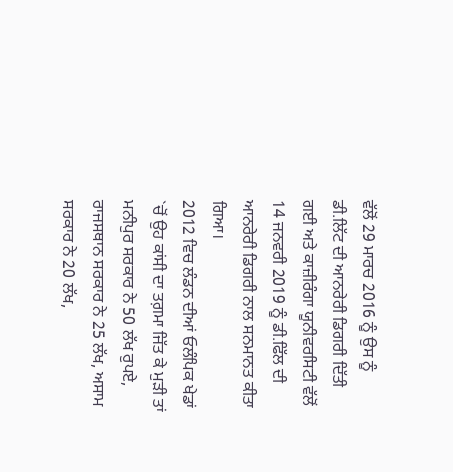ਵੱਲੋਂ 29 ਮਾਰਚ 2016 ਨੂੰ ਉਸ ਨੂੰ ਡੀ.ਲਿੱਟ ਦੀ ਆਨਰੇਰੀ ਡਿਗਰੀ ਦਿੱਤੀ ਗਈ ਅਤੇ ਕਾਜ਼ੀਰੰਗਾ ਯੂਨੀਵਰਸਿਟੀ ਵੱਲੋਂ 14 ਜਨਵਰੀ 2019 ਨੂੰ ਡੀ.ਫਿੱਲ ਦੀ ਆਨਰੇਰੀ ਡਿਗਰੀ ਨਾਲ ਸਨਮਾਨਤ ਕੀਤਾ ਗਿਆ।
2012 ਵਿਚ ਲੰਡਨ ਦੀਆਂ ਓਲੰਪਿਕ ਖੇਡਾਂ `ਚੋਂ ਉਹ ਕਾਂਸੀ ਦਾ ਤਗ਼ਮਾ ਜਿੱਤ ਕੇ ਮੁੜੀ ਤਾਂ ਮਨੀਪੁਰ ਸਰਕਾਰ ਨੇ 50 ਲੱਖ ਰੁਪਏ, ਰਾਜਸਥਾਨ ਸਰਕਾਰ ਨੇ 25 ਲੱਖ, ਅਸਾਮ ਸਰਕਾਰ ਨੇ 20 ਲੱਖ,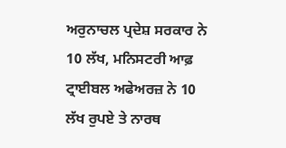ਅਰੁਨਾਚਲ ਪ੍ਰਦੇਸ਼ ਸਰਕਾਰ ਨੇ 10 ਲੱਖ, ਮਨਿਸਟਰੀ ਆਫ਼ ਟ੍ਰਾਈਬਲ ਅਫੇਅਰਜ਼ ਨੇ 10 ਲੱਖ ਰੁਪਏ ਤੇ ਨਾਰਥ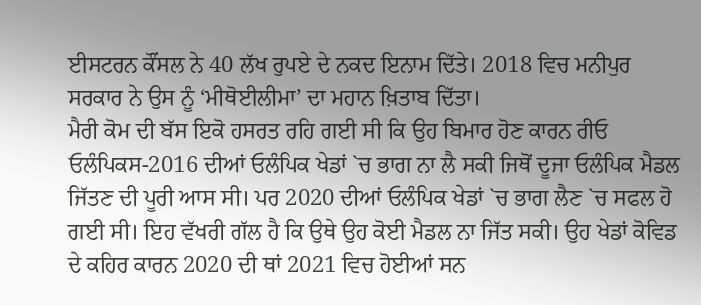ਈਸਟਰਨ ਕੌਂਸਲ ਨੇ 40 ਲੱਖ ਰੁਪਏ ਦੇ ਨਕਦ ਇਨਾਮ ਦਿੱਤੇ। 2018 ਵਿਚ ਮਨੀਪੁਰ ਸਰਕਾਰ ਨੇ ਉਸ ਨੂੰ ‘ਮੀਥੋਈਲੀਮਾ’ ਦਾ ਮਹਾਨ ਖ਼ਿਤਾਬ ਦਿੱਤਾ।
ਮੈਰੀ ਕੋਮ ਦੀ ਬੱਸ ਇਕੋ ਹਸਰਤ ਰਹਿ ਗਈ ਸੀ ਕਿ ਉਹ ਬਿਮਾਰ ਹੋਣ ਕਾਰਨ ਰੀਓ ਓਲੰਪਿਕਸ-2016 ਦੀਆਂ ਓਲੰਪਿਕ ਖੇਡਾਂ `ਚ ਭਾਗ ਨਾ ਲੈ ਸਕੀ ਜਿਥੋਂ ਦੂਜਾ ਓਲੰਪਿਕ ਮੈਡਲ ਜਿੱਤਣ ਦੀ ਪੂਰੀ ਆਸ ਸੀ। ਪਰ 2020 ਦੀਆਂ ਓਲੰਪਿਕ ਖੇਡਾਂ `ਚ ਭਾਗ ਲੈਣ `ਚ ਸਫਲ ਹੋ ਗਈ ਸੀ। ਇਹ ਵੱਖਰੀ ਗੱਲ ਹੈ ਕਿ ਉਥੇ ਉਹ ਕੋਈ ਮੈਡਲ ਨਾ ਜਿੱਤ ਸਕੀ। ਉਹ ਖੇਡਾਂ ਕੋਵਿਡ ਦੇ ਕਹਿਰ ਕਾਰਨ 2020 ਦੀ ਥਾਂ 2021 ਵਿਚ ਹੋਈਆਂ ਸਨ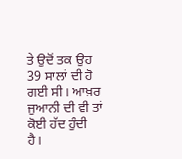ਤੇ ਉਦੋਂ ਤਕ ਉਹ 39 ਸਾਲਾਂ ਦੀ ਹੋ ਗਈ ਸੀ। ਆਖ਼ਰ ਜੁਆਨੀ ਦੀ ਵੀ ਤਾਂ ਕੋਈ ਹੱਦ ਹੁੰਦੀ ਹੈ।